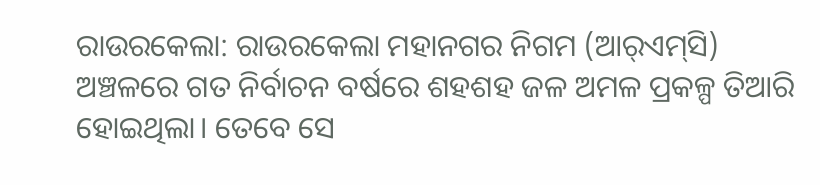ରାଉର‌କେଲା: ରାଉରକେଲା ମହାନଗର ନିଗମ (ଆର୍‌ଏମ୍‌ସି) ଅଞ୍ଚଳରେ ଗତ ନିର୍ବାଚନ ବର୍ଷରେ ଶହଶହ ଜଳ ଅମଳ ପ୍ରକଳ୍ପ ତିଆରି ହୋଇଥିଲା। ତେବେ ସେ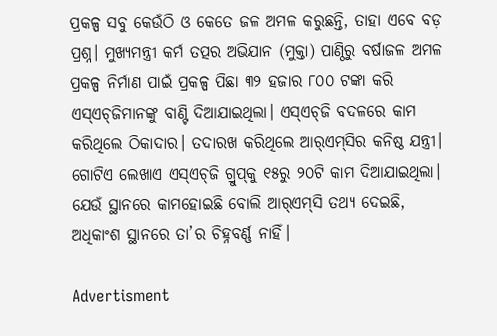ପ୍ରକଳ୍ପ ସବୁ କେଉଁଠି ଓ କେତେ ଜଳ ଅମଳ କରୁଛନ୍ତି, ତାହା ଏବେ ବଡ଼ ପ୍ରଶ୍ନ। ମୁଖ୍ୟମନ୍ତ୍ରୀ କର୍ମ ତତ୍ପର ଅଭିଯାନ (ମୁକ୍ତା) ପାଣ୍ଠିରୁ ବର୍ଷାଜଳ ଅମଳ ପ୍ରକଳ୍ପ ନିର୍ମାଣ ପାଇଁ ପ୍ରକଳ୍ପ ପିଛା ୩୨ ହଜାର ୮୦୦ ଟଙ୍କା କରି ଏସ୍‌ଏଚ୍‌ଜିମାନଙ୍କୁ ବାଣ୍ଟି ଦିଆଯାଇଥିଲା। ଏସ୍‌ଏଚ୍‌ଜି ବଦଳରେ କାମ କରିଥିଲେ ଠିକାଦାର। ତଦାରଖ କରିଥିଲେ ଆର୍‌ଏମ୍‌ସିର କନିଷ୍ଠ ଯନ୍ତ୍ରୀ। ଗୋଟିଏ ଲେଖାଏ ଏସ୍‌ଏଚ୍‌ଜି ଗ୍ରୁପ୍‌କୁ ୧୫ରୁ ୨୦ଟି କାମ ଦିଆଯାଇଥିଲା। ଯେଉଁ ସ୍ଥାନରେ କାମହୋଇଛି ବୋଲି ଆର୍‌ଏମ୍‌ସି ତଥ୍ୟ ଦେଇଛି, ଅଧିକାଂଶ ସ୍ଥାନରେ ତା’ର ଚିହ୍ନବର୍ଣ୍ଣ ନାହିଁ।

Advertisment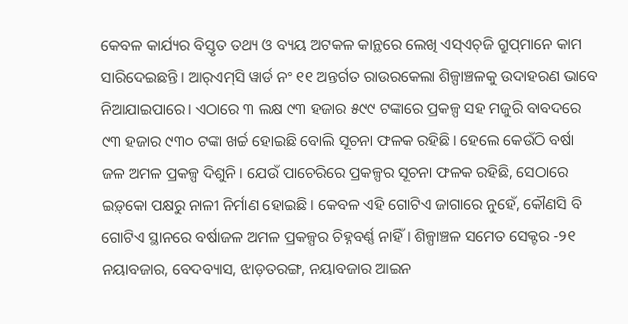କେବଳ କାର୍ଯ୍ୟର ବିସ୍ତୃତ ତଥ୍ୟ ଓ ବ୍ୟୟ ଅଟକଳ କାନ୍ଥରେ ଲେଖି ଏସ୍‌ଏଚ୍‌ଜି ଗ୍ରୁପ୍‌ମାନେ କାମ ସାରିଦେଇଛନ୍ତି। ଆର୍‌ଏମ୍‌ସି ୱାର୍ଡ ନଂ ୧୧ ଅନ୍ତର୍ଗତ ରାଉରକେଲା ଶିଳ୍ପାଞ୍ଚଳକୁ ଉଦାହରଣ ଭାବେ ନିଆଯାଇପାରେ। ଏଠାରେ ୩ ଲକ୍ଷ ୯୩ ହଜାର ୫୯୯ ଟଙ୍କାରେ ପ୍ରକଳ୍ପ ସହ ମଜୁରି ବାବଦରେ ୯୩ ହଜାର ୯୩୦ ଟଙ୍କା ଖର୍ଚ୍ଚ ହୋଇଛି ବୋଲି ସୂଚନା ଫଳକ ରହିଛି। ହେଲେ କେଉଁଠି ବର୍ଷା ଜଳ ଅମଳ ପ୍ରକଳ୍ପ ଦିଶୁନି। ଯେଉଁ ପାଚେରିରେ ପ୍ରକଳ୍ପର ସୂଚନା ଫଳକ ରହିଛି, ସେଠାରେ ଇଡ଼୍‌କୋ ପକ୍ଷରୁ ନାଳୀ ନିର୍ମାଣ ହୋଇଛି। କେବଳ ଏହି ଗୋଟିଏ ଜାଗାରେ ନୁହେଁ, କୌଣସି ବି ଗୋଟିଏ ସ୍ଥାନ‌ରେ ବର୍ଷାଜଳ ଅମଳ ପ୍ରକଳ୍ପର ଚିହ୍ନବର୍ଣ୍ଣ ନାହିଁ। ଶିଳ୍ପାଞ୍ଚଳ ସମେତ ସେକ୍ଟର -୨୧ ନୟାବଜାର, ବେଦବ୍ୟାସ, ଝାଡ଼ତରଙ୍ଗ, ନୟାବଜାର ଆଇନ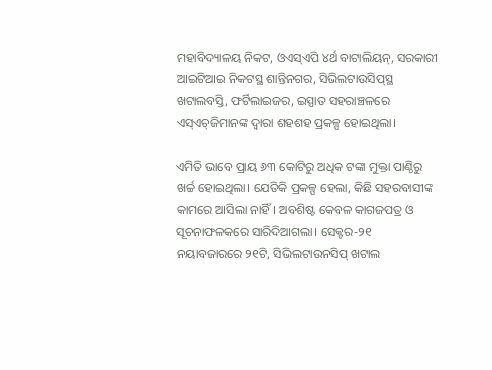ମହାବିଦ୍ୟାଳୟ ନିକଟ, ଓଏସ୍‌ଏପି ୪ର୍ଥ ବାଟାଲିୟନ୍‌, ସରକାରୀ ଆଇଟିଆଇ ନିକଟସ୍ଥ ଶାନ୍ତିନଗର, ସିଭିଲଟାଉସିପ୍‌ସ୍ଥ ଖଟାଲବସ୍ତି, ଫର୍ଟିଲାଇଜର, ଇସ୍ପାତ ସହରାଞ୍ଚଳରେ ଏସ୍‌ଏଚ୍‌ଜିମାନଙ୍କ ଦ୍ବାରା ଶହଶହ ପ୍ରକଳ୍ପ ହୋଇଥିଲା।

ଏମିତି ଭାବେ ପ୍ରାୟ ୬୩ କୋଟିରୁ ଅଧିକ ଟଙ୍କା ମୁକ୍ତା ପାଣ୍ଠିରୁ ଖର୍ଚ୍ଚ ହୋଇଥିଲା। ଯେତିକି ପ୍ରକଳ୍ପ ହେଲା, କିଛି ସହରବାସୀଙ୍କ କାମରେ ଆସିଲା ନାହିଁ। ଅବଶିଷ୍ଟ କେବଳ କାଗଜପତ୍ର ଓ ସୂଚନାଫଳକରେ ସାରିଦିଆଗଲା। ସେକ୍ଟର-୨୧ ନୟାବଜାରରେ ୨୧ଟି, ସିଭିଲଟାଉନସିପ୍‌ ଖଟାଲ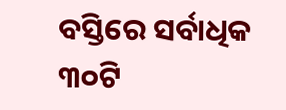ବସ୍ତିରେ ସର୍ବାଧିକ ୩୦ଟି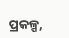ପ୍ରକଳ୍ପ,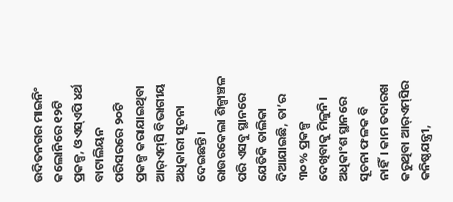ଉଦିତନଗର ମାଇନିଂ କଲୋନିରେ ୧୨ଟି ପ୍ରକଳ୍ପ, ଓଏସ୍‌ଏପି ୪ର୍ଥ ବାଟାଲିୟନ ପରିସରରେ ୨୦ଟି ପ୍ରକଳ୍ପ କରାଯାଇଥିବା ଆର୍‌ଏମ୍‌ସି ବିଭାଗୀୟ ଅଧିକାରୀ ସୂଚନା ଦେଇଛନ୍ତି। ରାଉରକେଲା ଶିଳ୍ପାଞ୍ଚଳ ପରି ଏସବୁ ସ୍ଥାନରେ ଯେତିକି ତାଲିକା ଦିଆଯାଇଛି, ତା’ର ୩୦% ପ୍ରକଳ୍ପ ଦେଖିବାକୁ ମିଳୁନି। ଅଧିକାଂଶ ସ୍ଥାନରେ ସୂଚନା ଫଳକ ବି ନାହିଁ। କାମ ତଦାରଖ କରୁଥିବା ଆର୍‌ଏମ୍‌ସିର କନି‌ଷ୍ଠଯନ୍ତ୍ରୀ,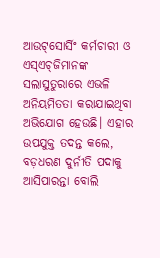ଆଉଟ୍‌ସୋର୍ସିଂ କର୍ମଚାରୀ ଓ ଏସ୍‌ଏଚ୍‌ଜିମାନଙ୍କ ସଲାସୁତୁରାରେ ଏଭଳି ଅନିୟମିତତା କରାଯାଇଥିବା ଅଭିଯୋଗ ହେଉଛି। ଏହାର ଉପଯୁକ୍ତ ତଦନ୍ତ କଲେ, ବଡ଼ଧରଣ ଦୁର୍ନୀତି ପଦାକୁ ଆସିପାରନ୍ତା ବୋଲି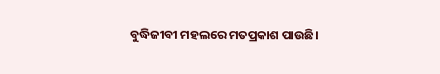ବୁଦ୍ଧିଜୀବୀ ମହଲରେ ମତପ୍ରକାଶ ପାଉଛି।